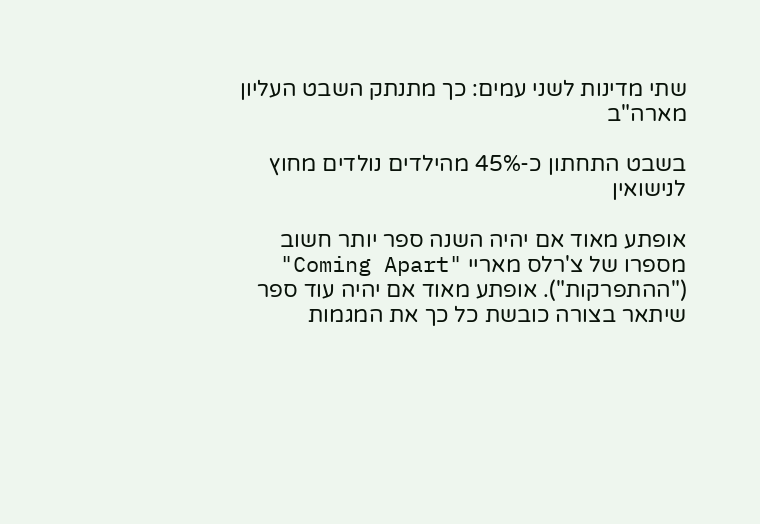שתי מדינות לשני עמים: כך מתנתק השבט העליון מארה"ב

בשבט התחתון כ-45% מהילדים נולדים מחוץ לנישואין

אופתע מאוד אם יהיה השנה ספר יותר חשוב מספרו של צ'רלס מאריי "Coming Apart" ("ההתפרקות"). אופתע מאוד אם יהיה עוד ספר שיתאר בצורה כובשת כל כך את המגמות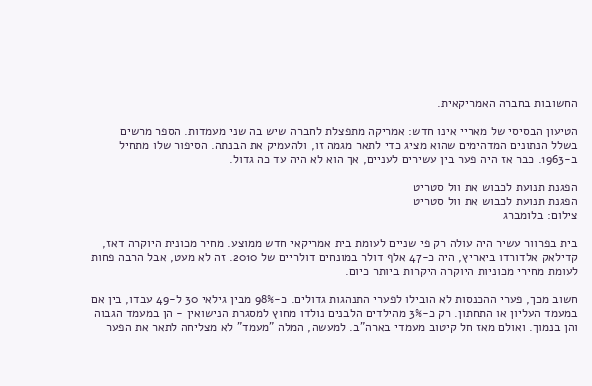החשובות בחברה האמריקאית.

הטיעון הבסיסי של מאריי אינו חדש: אמריקה מתפצלת לחברה שיש בה שני מעמדות. הספר מרשים בשלל הנתונים המדהימים שהוא מציג כדי לתאר מגמה זו, ולהעמיק את הבנתה. הסיפור שלו מתחיל ב-1963. כבר אז היה פער בין עשירים לעניים, אך הוא לא היה עד כה גדול.

הפגנת תנועת לכבוש את וול סטריט
הפגנת תנועת לכבוש את וול סטריט
צילום: בלומברג

בית בפרוור עשיר היה עולה רק פי שניים לעומת בית אמריקאי חדש ממוצע. מחיר מכונית היוקרה דאז, קדילאק אלדורדו ביאריץ, היה כ-47 אלף דולר במונחים דולריים של 2010. זה לא מעט, אבל הרבה פחות לעומת מחירי מכוניות היוקרה היקרות ביותר כיום.

חשוב מכך, פערי ההכנסות לא הובילו לפערי התנהגות גדולים. כ-98% מבין גילאי 30 ל-49 עבדו, בין אם במעמד העליון או התחתון. רק כ-3% מהילדים הלבנים נולדו מחוץ למסגרת הנישואין - הן במעמד הגבוה והן בנמוך. ואולם מאז חל קיטוב מעמדי בארה"ב. למעשה, המלה "מעמד" לא מצליחה לתאר את הפער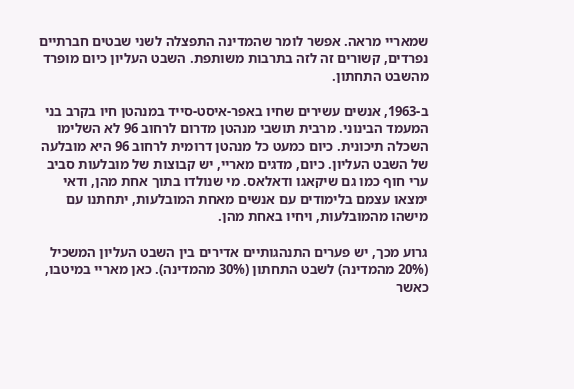שמאריי מראה. אפשר לומר שהמדינה התפצלה לשני שבטים חברתיים נפרדים, קשורים זה לזה בתרבות משותפת. השבט העליון כיום מופרד מהשבט התחתון.

ב-1963, אנשים עשירים שחיו באפר-איסט-סייד במנהטן חיו בקרב בני המעמד הבינוני. מרבית תושבי מנהטן מדרום לרחוב 96 לא השלימו השכלה תיכונית. כיום כמעט כל מנהטן דרומית לרחוב 96 היא מובלעה של השבט העליון. כיום, מדגים מאריי, יש קבוצות של מובלעות סביב ערי חוף כמו גם שיקאגו ודאלאס. מי שנולדו בתוך אחת מהן, ודאי ימצאו עצמם בלימודים עם אנשים מאחת המובלעות, יתחתנו עם מישהו מהמובלעות, ויחיו באחת מהן.

גרוע מכך, יש פערים התנהגותיים אדירים בין השבט העליון המשכיל (20% מהמדינה) לשבט התחתון (30% מהמדינה). כאן מאריי במיטבו, כאשר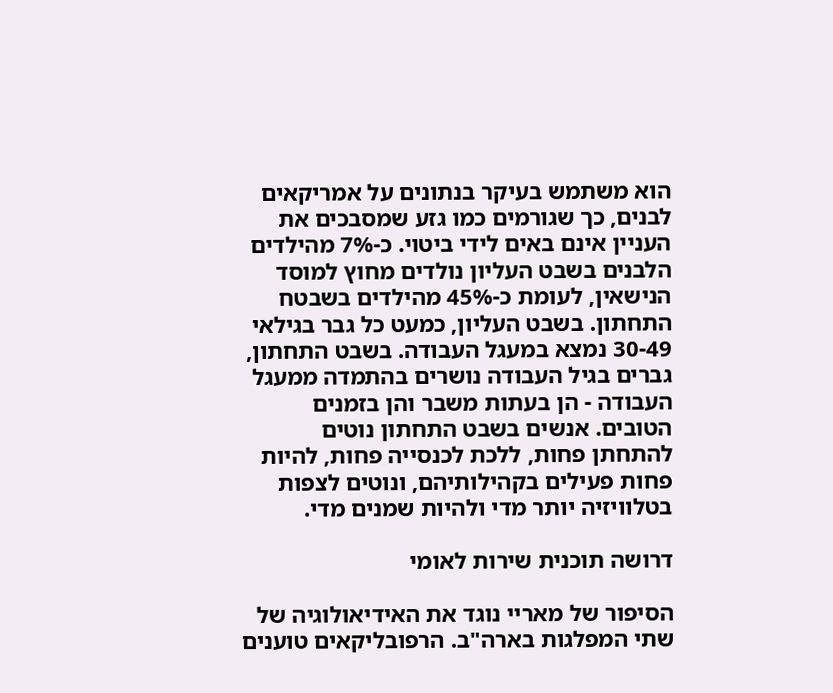הוא משתמש בעיקר בנתונים על אמריקאים לבנים, כך שגורמים כמו גזע שמסבכים את העניין אינם באים לידי ביטוי. כ-7% מהילדים הלבנים בשבט העליון נולדים מחוץ למוסד הנישאין, לעומת כ-45% מהילדים בשבטח התחתון. בשבט העליון, כמעט כל גבר בגילאי 30-49 נמצא במעגל העבודה. בשבט התחתון, גברים בגיל העבודה נושרים בהתמדה ממעגל העבודה - הן בעתות משבר והן בזמנים הטובים. אנשים בשבט התחתון נוטים להתחתן פחות, ללכת לכנסייה פחות, להיות פחות פעילים בקהילותיהם, ונוטים לצפות בטלוויזיה יותר מדי ולהיות שמנים מדי.

דרושה תוכנית שירות לאומי

הסיפור של מאריי נוגד את האידיאולוגיה של שתי המפלגות בארה"ב. הרפובליקאים טוענים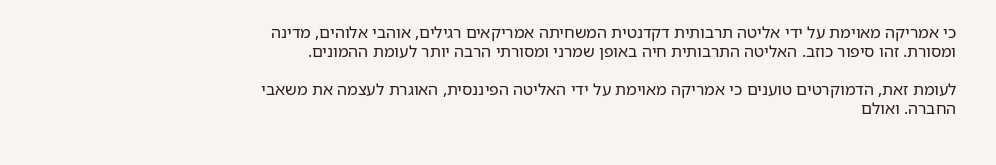כי אמריקה מאוימת על ידי אליטה תרבותית דקדנטית המשחיתה אמריקאים רגילים, אוהבי אלוהים, מדינה ומסורת. זהו סיפור כוזב. האליטה התרבותית חיה באופן שמרני ומסורתי הרבה יותר לעומת ההמונים.

לעומת זאת, הדמוקרטים טוענים כי אמריקה מאוימת על ידי האליטה הפיננסית, האוגרת לעצמה את משאבי החברה. ואולם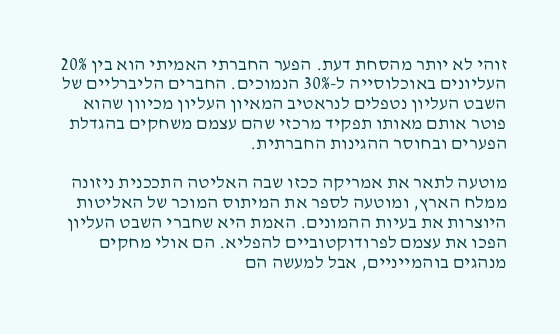זוהי לא יותר מהסחת דעת. הפער החברתי האמיתי הוא בין 20% העליונים באוכלוסייה ל-30% הנמוכים. החברים הליברליים של השבט העליון נטפלים לנראטיב המאיון העליון מכיוון שהוא פוטר אותם מאותו תפקיד מרכזי שהם עצמם משחקים בהגדלת הפערים ובחוסר ההגינות החברתית.

מוטעה לתאר את אמריקה ככזו שבה האליטה התככנית ניזונה ממלח הארץ, ומוטעה לספר את המיתוס המוכר של האליטות היוצרות את בעיות ההמונים. האמת היא שחברי השבט העליון הפכו את עצמם לפרודוקטוביים להפליא. הם אולי מחקים מנהגים בוהמייניים, אבל למעשה הם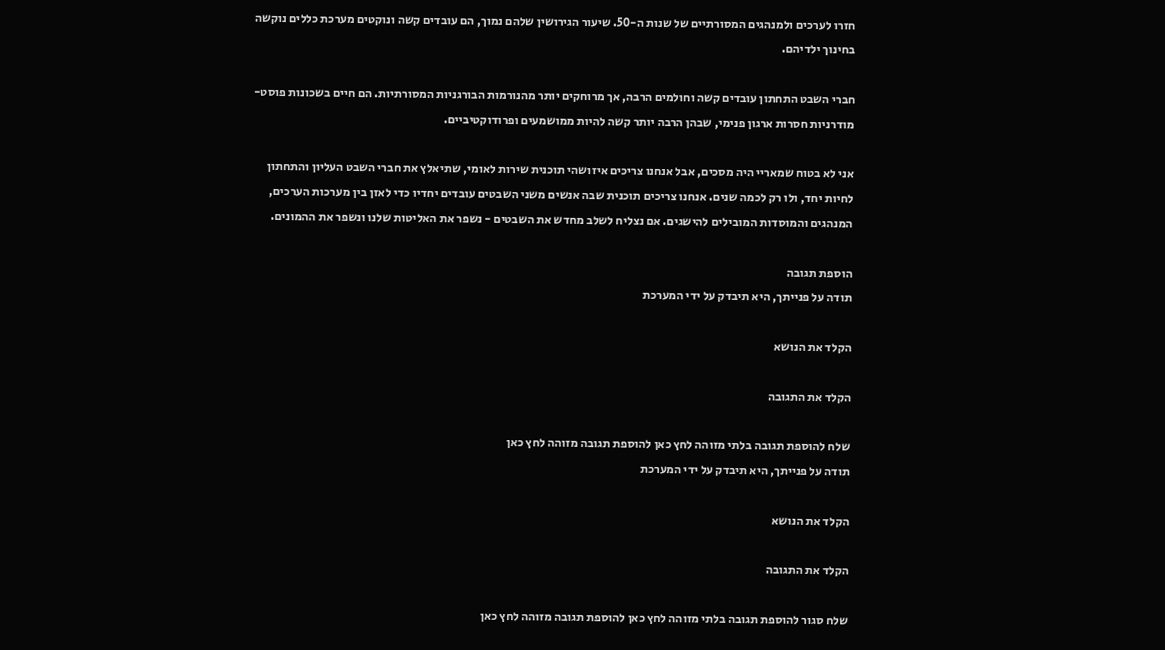חזרו לערכים ולמנהגים המסורתיים של שנות ה-50. שיעור הגירושין שלהם נמוך, הם עובדים קשה ונוקטים מערכת כללים נוקשה בחינוך ילדיהם.

חברי השבט התחתון עובדים קשה וחולמים הרבה, אך מרוחקים יותר מהנורמות הבורגניות המסורתיות. הם חיים בשכונות פוסט-מודרניות חסרות ארגון פנימי, שבהן הרבה יותר קשה להיות ממושמעים ופרודוקטיביים.

אני לא בטוח שמאריי היה מסכים, אבל אנחנו צריכים איזושהי תוכנית שירות לאומי, שתיאלץ את חברי השבט העליון והתחתון לחיות יחד, ולו רק לכמה שנים. אנחנו צריכים תוכנית שבה אנשים משני השבטים עובדים יחדיו כדי לאזן בין מערכות הערכים, המנהגים והמוסדות המובילים להישגים. אם נצליח לשלב מחדש את השבטים - נשפר את האליטות שלנו ונשפר את ההמונים.

הוספת תגובה
תודה על פנייתך, היא תיבדק על ידי המערכת

הקלד את הנושא

הקלד את התגובה

שלח להוספת תגובה בלתי מזוהה לחץ כאן להוספת תגובה מזוהה לחץ כאן
תודה על פנייתך, היא תיבדק על ידי המערכת

הקלד את הנושא

הקלד את התגובה

שלח סגור להוספת תגובה בלתי מזוהה לחץ כאן להוספת תגובה מזוהה לחץ כאן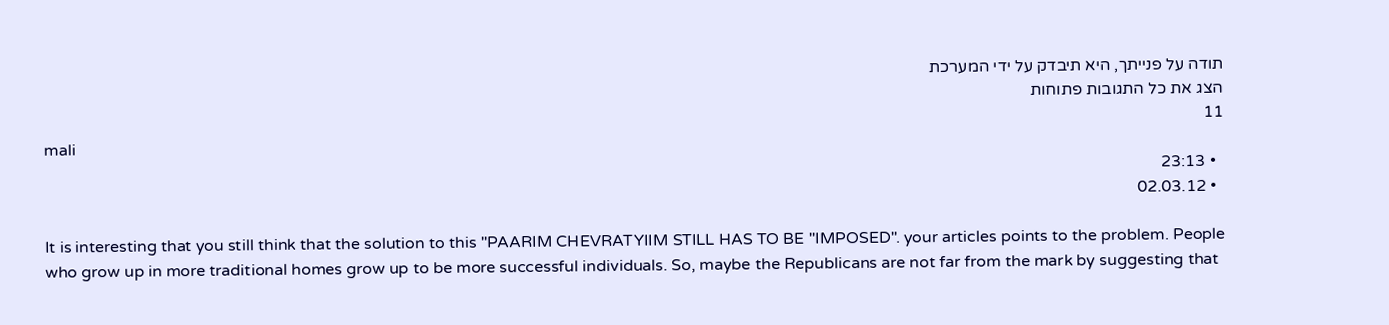תודה על פנייתך, היא תיבדק על ידי המערכת
הצג את כל התגובות פתוחות
11
mali
  • 23:13
  • 02.03.12

It is interesting that you still think that the solution to this "PAARIM CHEVRATYIIM STILL HAS TO BE "IMPOSED". your articles points to the problem. People who grow up in more traditional homes grow up to be more successful individuals. So, maybe the Republicans are not far from the mark by suggesting that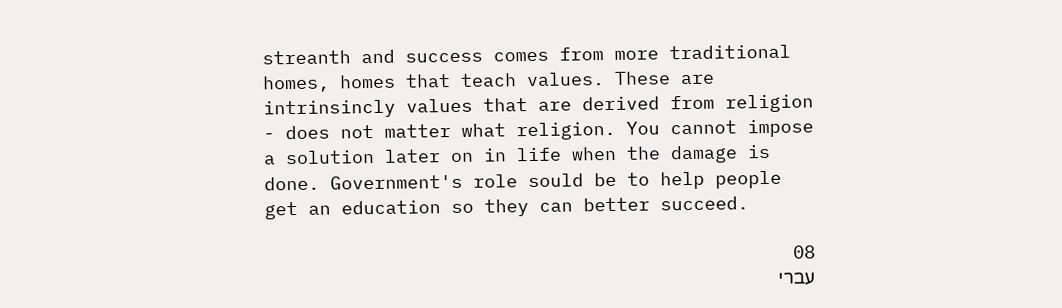streanth and success comes from more traditional homes, homes that teach values. These are intrinsincly values that are derived from religion - does not matter what religion. You cannot impose a solution later on in life when the damage is done. Government's role sould be to help people get an education so they can better succeed.

08
עברי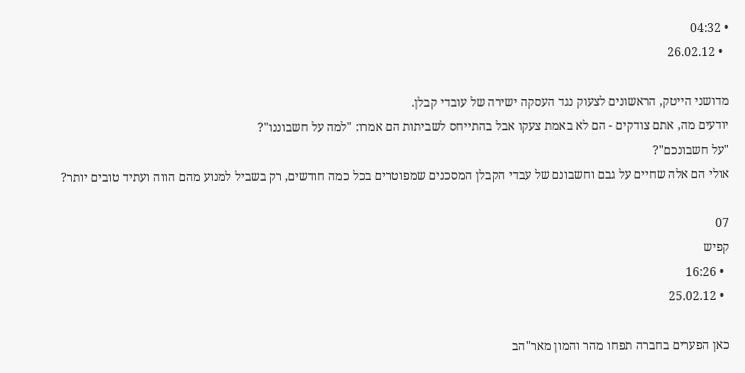• 04:32
  • 26.02.12

מדושני הייטק, הראשונים לצעוק נגד העסקה ישירה של עובדי קבלן.
יודעים מה, אתם צודקים - הם לא באמת צעקו אבל בהתייחס לשביתות הם אמרו: "למה על חשבוננו"?
"על חשבונכם"?
אולי הם אלה שחיים על גבם וחשבונם של עבדי הקבלן המסכנים שמפוטרים בכל כמה חודשים, רק בשביל למנוע מהם הווה ועתיד טובים יותר?

07
קפיש
  • 16:26
  • 25.02.12

כאן הפערים בחברה תפחו מהר והמון מאר"הב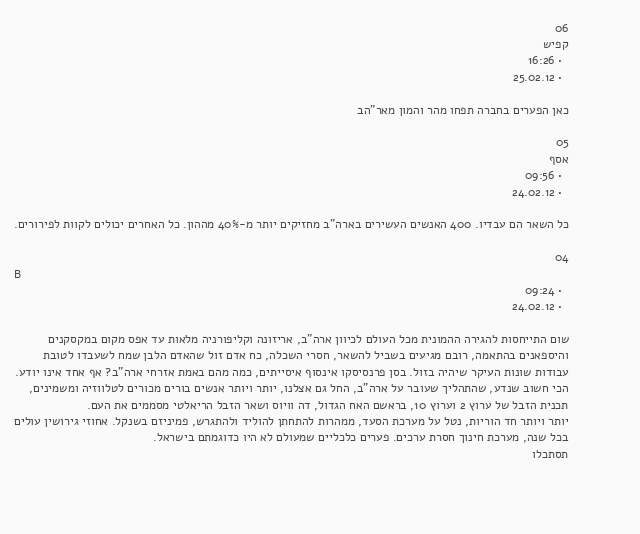06
קפיש
  • 16:26
  • 25.02.12

כאן הפערים בחברה תפחו מהר והמון מאר"הב

05
אסף
  • 09:56
  • 24.02.12

כל השאר הם עבדיו. 400 האנשים העשירים בארה"ב מחזיקים יותר מ-40% מההון. כל האחרים יכולים לקוות לפירורים.

04
B
  • 09:24
  • 24.02.12

שום התייחסות להגירה ההמונית מכל העולם לכיוון ארה"ב, אריזונה וקליפורניה מלאות עד אפס מקום במקסקנים והיספאנים בהתאמה, רובם מגיעים בשביל להשאר, חסרי השכלה, כח אדם זול שהאדם הלבן שמח לשעבדו לטובת עבודות שונות העיקר שיהיה בזול. בסן פרנסיסקו אינסוף איסייתים, כמה מהם באמת אזרחי ארה"ב? אף אחד אינו יודע.
הכי חשוב שנדע, שהתהליך שעובר על ארה"ב, החל גם אצלנו, יותר ויותר אנשים בורים מכורים לטלווזיה ומשמינים, תכנית הזבל של ערוץ 2 וערוץ 10, בראשם האח הגדול, דה וויוס ושאר הזבל הריאלטי מסממים את העם.
יותר ויותר חד הוריות, נטל על מערכת הסעד, ממהרות להתחתן להוליד ולהתגרש, פמיניזם בשנקל. אחוזי גירושין עולים בכל שנה, מערכת חינוך חסרת ערכים. פערים כלכליים שמעולם לא היו כדוגמתם בישראל.
תסתכלו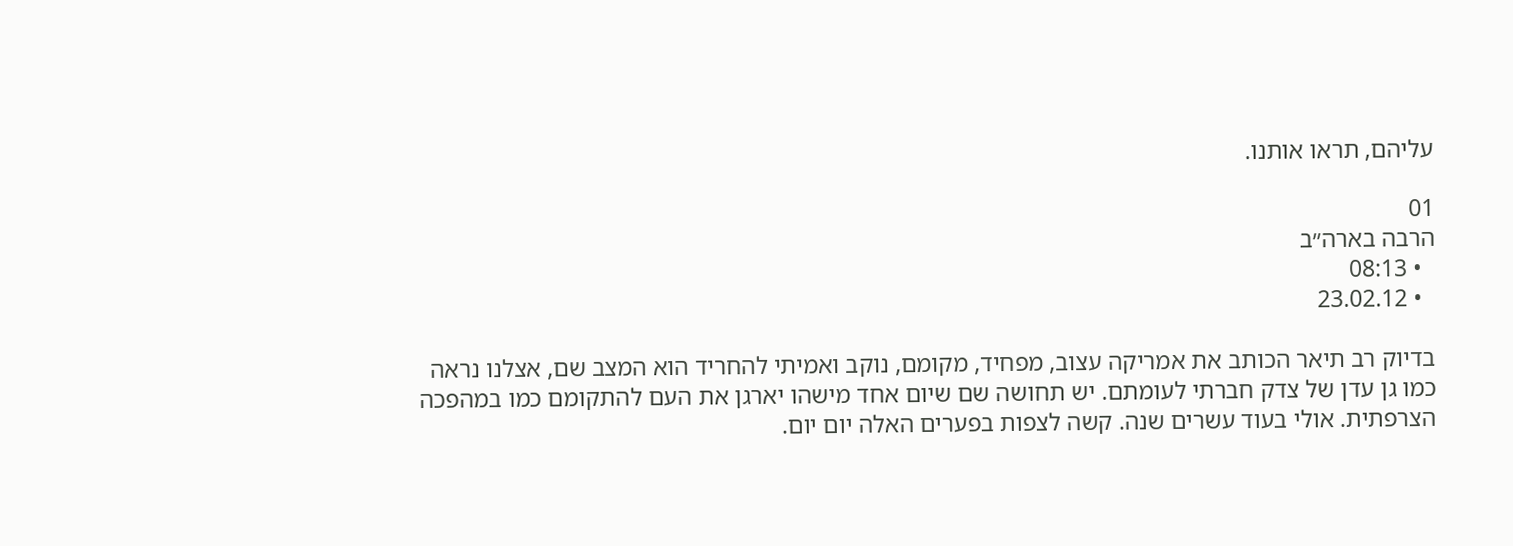עליהם, תראו אותנו.

01
הרבה בארה״ב
  • 08:13
  • 23.02.12

בדיוק רב תיאר הכותב את אמריקה עצוב, מפחיד, מקומם, נוקב ואמיתי להחריד הוא המצב שם, אצלנו נראה כמו גן עדן של צדק חברתי לעומתם. יש תחושה שם שיום אחד מישהו יארגן את העם להתקומם כמו במהפכה הצרפתית. אולי בעוד עשרים שנה. קשה לצפות בפערים האלה יום יום.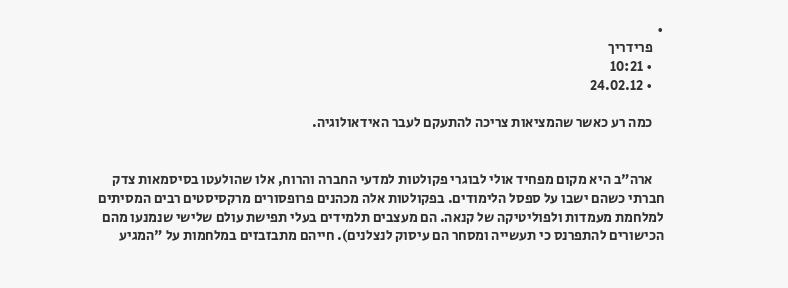•
    פרידריך
    • 10:21
    • 24.02.12

    כמה רע כאשר שהמציאות צריכה להתעקם לעבר האידאולוגיה.


    ארה"ב היא מקום מפחיד אולי לבוגרי פקולטות למדעי החברה והרוח, אלו שהולעטו בסיסמאות צדק חברתי כשהם ישבו על ספסל הלימודים. בפקולטות אלה מכהנים פרופסורים מרקסיסטים רבים המסיתים למלחמת מעמדות ולפוליטיקה של קנאה. הם מעצבים תלמידים בעלי תפישת עולם שלישי שנמנעו מהם הכישורים להתפרנס כי תעשייה ומסחר הם עיסוק לנצלנים). חייהם מתבזבזים במלחמות על "המגיע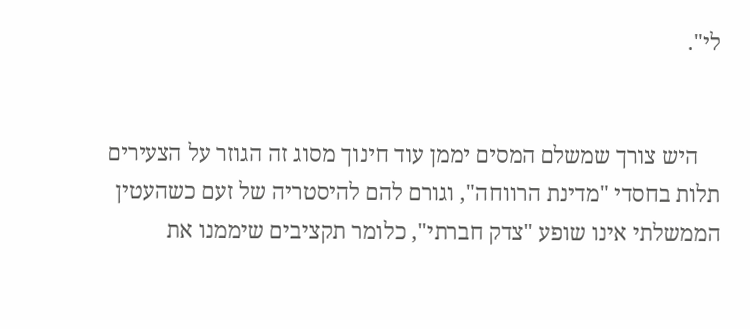לי".


    היש צורך שמשלם המסים יממן עוד חינוך מסוג זה הגוזר על הצעירים תלות בחסדי "מדינת הרווחה", וגורם להם להיסטריה של זעם כשהעטין הממשלתי אינו שופע "צדק חברתי", כלומר תקציבים שיממנו את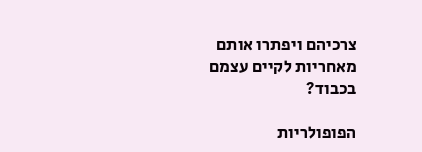צרכיהם ויפתרו אותם מאחריות לקיים עצמם בכבוד?

הפופולריות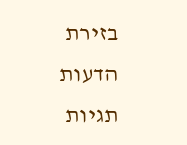בזירת הדעות
תגיות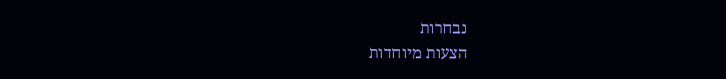נבחרות
הצעות מיוחדות